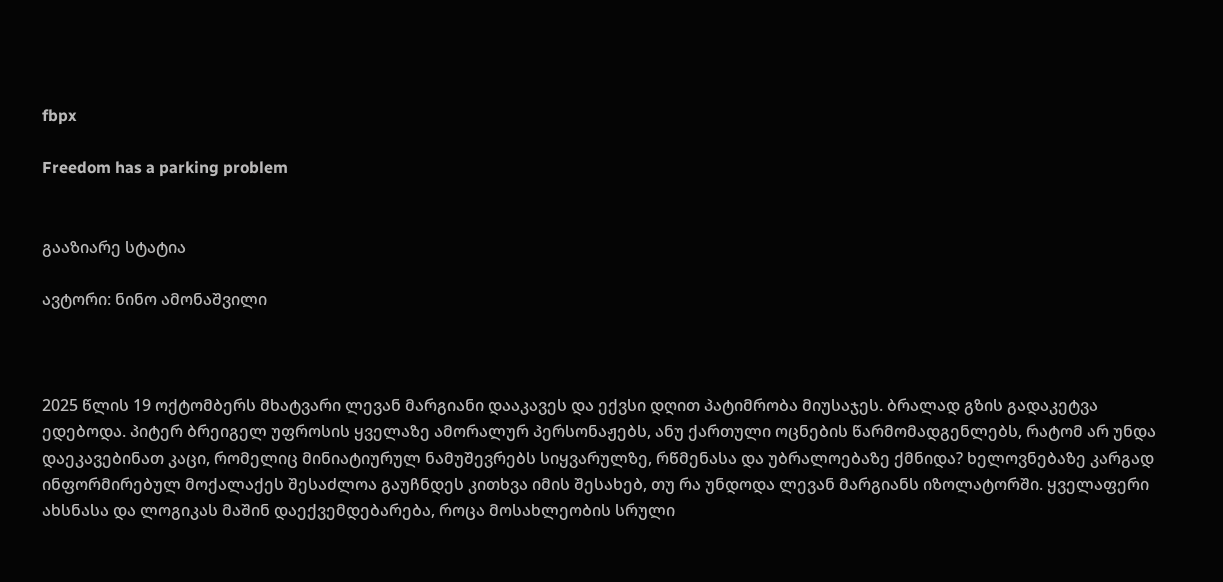fbpx

Freedom has a parking problem


გააზიარე სტატია

ავტორი: ნინო ამონაშვილი



2025 წლის 19 ოქტომბერს მხატვარი ლევან მარგიანი დააკავეს და ექვსი დღით პატიმრობა მიუსაჯეს. ბრალად გზის გადაკეტვა ედებოდა. პიტერ ბრეიგელ უფროსის ყველაზე ამორალურ პერსონაჟებს, ანუ ქართული ოცნების წარმომადგენლებს, რატომ არ უნდა დაეკავებინათ კაცი, რომელიც მინიატიურულ ნამუშევრებს სიყვარულზე, რწმენასა და უბრალოებაზე ქმნიდა? ხელოვნებაზე კარგად ინფორმირებულ მოქალაქეს შესაძლოა გაუჩნდეს კითხვა იმის შესახებ, თუ რა უნდოდა ლევან მარგიანს იზოლატორში. ყველაფერი ახსნასა და ლოგიკას მაშინ დაექვემდებარება, როცა მოსახლეობის სრული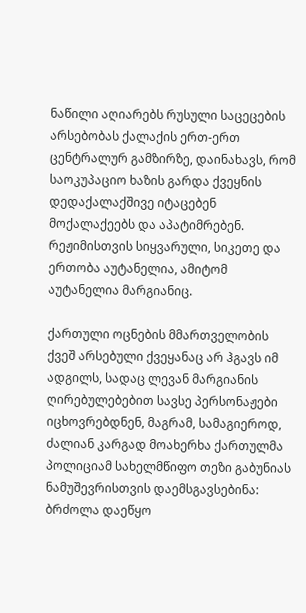ნაწილი აღიარებს რუსული საცეცების არსებობას ქალაქის ერთ-ერთ ცენტრალურ გამზირზე, დაინახავს, რომ საოკუპაციო ხაზის გარდა ქვეყნის დედაქალაქშივე იტაცებენ მოქალაქეებს და აპატიმრებენ. რეჟიმისთვის სიყვარული, სიკეთე და ერთობა აუტანელია, ამიტომ აუტანელია მარგიანიც.

ქართული ოცნების მმართველობის ქვეშ არსებული ქვეყანაც არ ჰგავს იმ ადგილს, სადაც ლევან მარგიანის ღირებულებებით სავსე პერსონაჟები იცხოვრებდნენ, მაგრამ, სამაგიეროდ, ძალიან კარგად მოახერხა ქართულმა პოლიციამ სახელმწიფო თეზი გაბუნიას ნამუშევრისთვის დაემსგავსებინა: ბრძოლა დაეწყო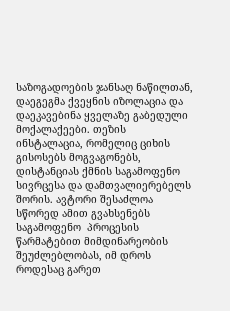საზოგადოების ჯანსაღ ნაწილთან, დაეგეგმა ქვეყნის იზოლაცია და დაეკავებინა ყველაზე გაბედული მოქალაქეები. თეზის ინსტალაცია, რომელიც ციხის გისოსებს მოგვაგონებს, დისტანციას ქმნის საგამოფენო სივრცესა და დამთვალიერებელს შორის. ავტორი შესაძლოა სწორედ ამით გვახსენებს საგამოფენო  პროცესის წარმატებით მიმდინარეობის შეუძლებლობას, იმ დროს როდესაც გარეთ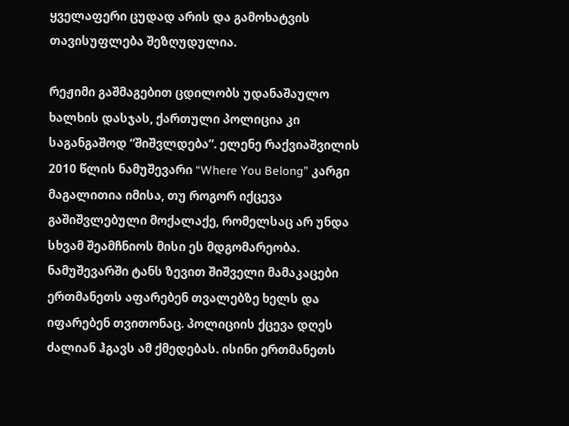ყველაფერი ცუდად არის და გამოხატვის თავისუფლება შეზღუდულია.

რეჟიმი გაშმაგებით ცდილობს უდანაშაულო ხალხის დასჯას, ქართული პოლიცია კი საგანგაშოდ “შიშვლდება”. ელენე რაქვიაშვილის 2010 წლის ნამუშევარი “Where You Belong” კარგი მაგალითია იმისა, თუ როგორ იქცევა გაშიშვლებული მოქალაქე, რომელსაც არ უნდა სხვამ შეამჩნიოს მისი ეს მდგომარეობა.  ნამუშევარში ტანს ზევით შიშველი მამაკაცები ერთმანეთს აფარებენ თვალებზე ხელს და იფარებენ თვითონაც. პოლიციის ქცევა დღეს ძალიან ჰგავს ამ ქმედებას. ისინი ერთმანეთს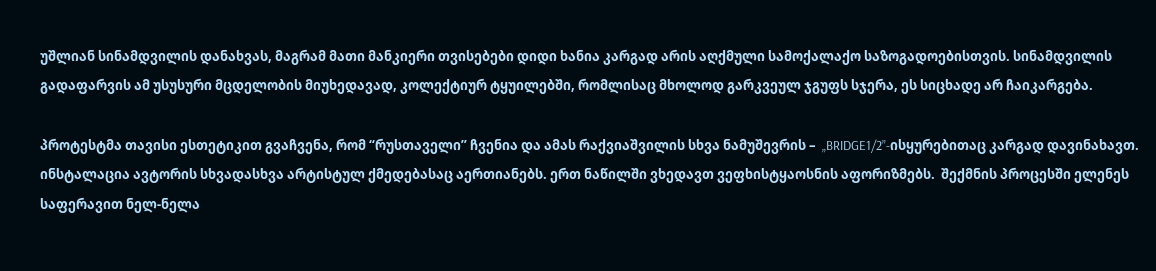უშლიან სინამდვილის დანახვას, მაგრამ მათი მანკიერი თვისებები დიდი ხანია კარგად არის აღქმული სამოქალაქო საზოგადოებისთვის. სინამდვილის გადაფარვის ამ უსუსური მცდელობის მიუხედავად, კოლექტიურ ტყუილებში, რომლისაც მხოლოდ გარკვეულ ჯგუფს სჯერა, ეს სიცხადე არ ჩაიკარგება.

პროტესტმა თავისი ესთეტიკით გვაჩვენა, რომ “რუსთაველი” ჩვენია და ამას რაქვიაშვილის სხვა ნამუშევრის –  „BRIDGE1/2”-ისყურებითაც კარგად დავინახავთ. ინსტალაცია ავტორის სხვადასხვა არტისტულ ქმედებასაც აერთიანებს. ერთ ნაწილში ვხედავთ ვეფხისტყაოსნის აფორიზმებს.  შექმნის პროცესში ელენეს   საფერავით ნელ-ნელა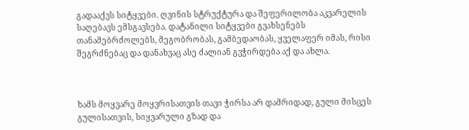გადააქვს სიტყვები. ღვინის სტრუქტურა და შეფერილობა აკვარელის საღებავს ემსგავსება. დატანილი სიტყვები გვახსენებს თანამებრძოლებს, მეგობრობას, გამბედაობას, ყველაფერ იმას, რისი შეგრძნებაც და დანახვაც ასე ძალიან გვჭირდება აქ და ახლა.



ხამს მოყვარე მოყვრისათვის თავი ჭირსა არ დამრიდად, გული მისცეს გულისათვის, სიყვარული გზად და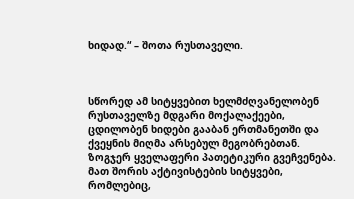ხიდად.“ – შოთა რუსთაველი.



სწორედ ამ სიტყვებით ხელმძღვანელობენ რუსთაველზე მდგარი მოქალაქეები, ცდილობენ ხიდები გააბან ერთმანეთში და ქვეყნის მიღმა არსებულ მეგობრებთან. ზოგჯერ ყველაფერი პათეტიკური გვეჩვენება. მათ შორის აქტივისტების სიტყვები, რომლებიც,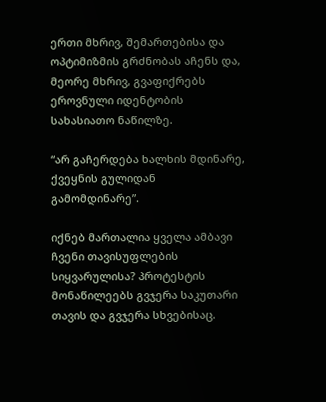ერთი მხრივ, შემართებისა და ოპტიმიზმის გრძნობას აჩენს და, მეორე მხრივ, გვაფიქრებს ეროვნული იდენტობის სახასიათო ნაწილზე.

“არ გაჩერდება ხალხის მდინარე, ქვეყნის გულიდან გამომდინარე”.

იქნებ მართალია ყველა ამბავი ჩვენი თავისუფლების სიყვარულისა? პროტესტის მონაწილეებს გვჯერა საკუთარი თავის და გვჯერა სხვებისაც.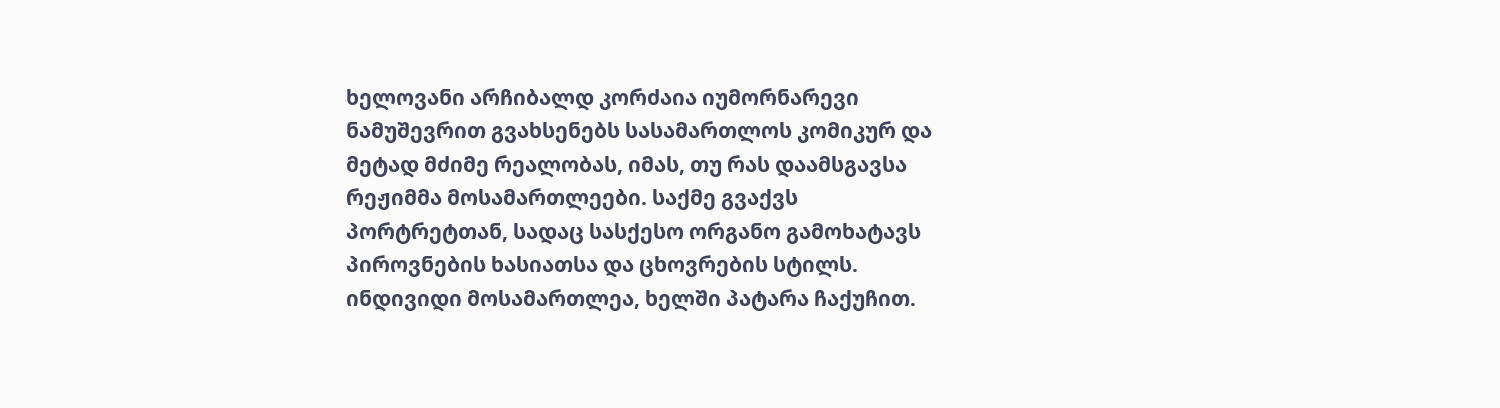ხელოვანი არჩიბალდ კორძაია იუმორნარევი ნამუშევრით გვახსენებს სასამართლოს კომიკურ და მეტად მძიმე რეალობას, იმას, თუ რას დაამსგავსა რეჟიმმა მოსამართლეები. საქმე გვაქვს პორტრეტთან, სადაც სასქესო ორგანო გამოხატავს პიროვნების ხასიათსა და ცხოვრების სტილს. ინდივიდი მოსამართლეა, ხელში პატარა ჩაქუჩით.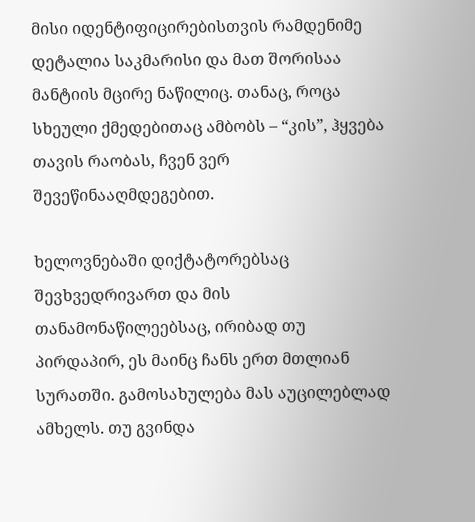მისი იდენტიფიცირებისთვის რამდენიმე დეტალია საკმარისი და მათ შორისაა მანტიის მცირე ნაწილიც. თანაც, როცა სხეული ქმედებითაც ამბობს – “კის”, ჰყვება თავის რაობას, ჩვენ ვერ შევეწინააღმდეგებით.

ხელოვნებაში დიქტატორებსაც შევხვედრივართ და მის  თანამონაწილეებსაც, ირიბად თუ პირდაპირ, ეს მაინც ჩანს ერთ მთლიან სურათში. გამოსახულება მას აუცილებლად ამხელს. თუ გვინდა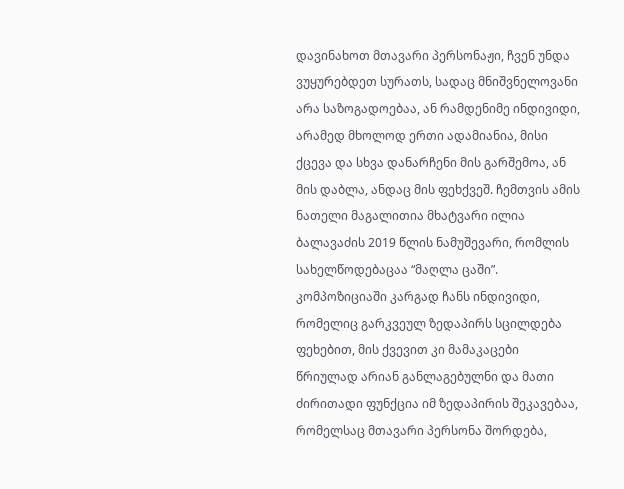დავინახოთ მთავარი პერსონაჟი, ჩვენ უნდა ვუყურებდეთ სურათს, სადაც მნიშვნელოვანი არა საზოგადოებაა, ან რამდენიმე ინდივიდი, არამედ მხოლოდ ერთი ადამიანია, მისი ქცევა და სხვა დანარჩენი მის გარშემოა, ან მის დაბლა, ანდაც მის ფეხქვეშ. ჩემთვის ამის ნათელი მაგალითია მხატვარი ილია ბალავაძის 2019 წლის ნამუშევარი, რომლის სახელწოდებაცაა “მაღლა ცაში”. კომპოზიციაში კარგად ჩანს ინდივიდი, რომელიც გარკვეულ ზედაპირს სცილდება ფეხებით, მის ქვევით კი მამაკაცები წრიულად არიან განლაგებულნი და მათი ძირითადი ფუნქცია იმ ზედაპირის შეკავებაა, რომელსაც მთავარი პერსონა შორდება,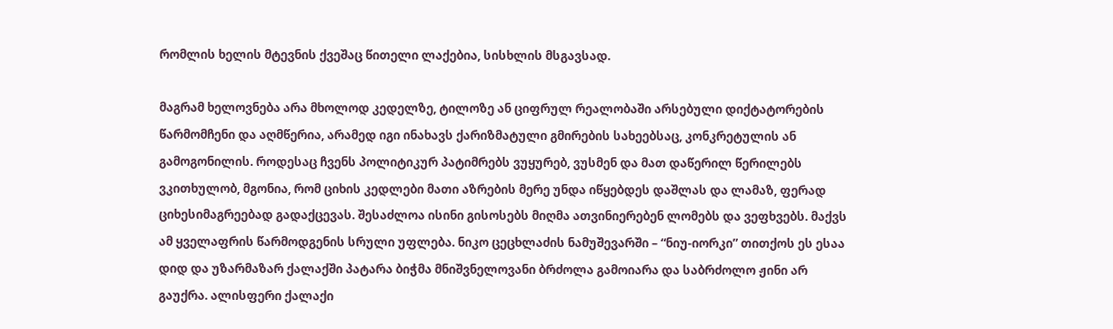რომლის ხელის მტევნის ქვეშაც წითელი ლაქებია, სისხლის მსგავსად.

მაგრამ ხელოვნება არა მხოლოდ კედელზე, ტილოზე ან ციფრულ რეალობაში არსებული დიქტატორების წარმომჩენი და აღმწერია, არამედ იგი ინახავს ქარიზმატული გმირების სახეებსაც, კონკრეტულის ან გამოგონილის. როდესაც ჩვენს პოლიტიკურ პატიმრებს ვუყურებ, ვუსმენ და მათ დაწერილ წერილებს ვკითხულობ, მგონია, რომ ციხის კედლები მათი აზრების მერე უნდა იწყებდეს დაშლას და ლამაზ, ფერად ციხესიმაგრეებად გადაქცევას. შესაძლოა ისინი გისოსებს მიღმა ათვინიერებენ ლომებს და ვეფხვებს. მაქვს ამ ყველაფრის წარმოდგენის სრული უფლება. ნიკო ცეცხლაძის ნამუშევარში – “ნიუ-იორკი” თითქოს ეს ესაა დიდ და უზარმაზარ ქალაქში პატარა ბიჭმა მნიშვნელოვანი ბრძოლა გამოიარა და საბრძოლო ჟინი არ გაუქრა. ალისფერი ქალაქი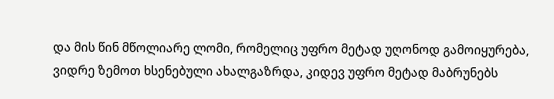და მის წინ მწოლიარე ლომი, რომელიც უფრო მეტად უღონოდ გამოიყურება, ვიდრე ზემოთ ხსენებული ახალგაზრდა, კიდევ უფრო მეტად მაბრუნებს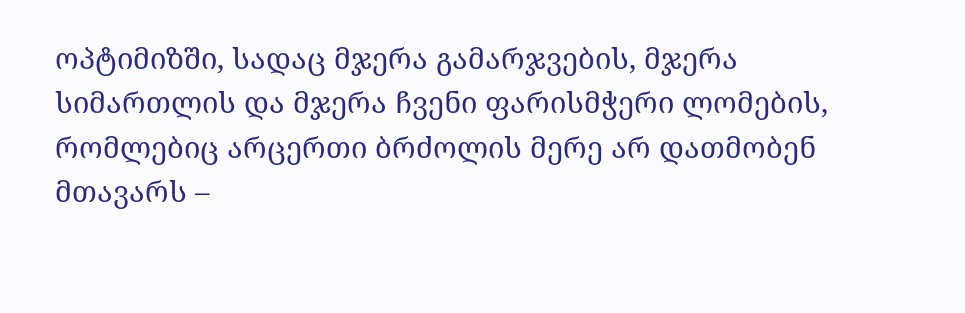ოპტიმიზში, სადაც მჯერა გამარჯვების, მჯერა სიმართლის და მჯერა ჩვენი ფარისმჭერი ლომების, რომლებიც არცერთი ბრძოლის მერე არ დათმობენ მთავარს –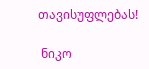თავისუფლებას!

 ნიკო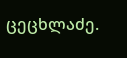ცეცხლაძე.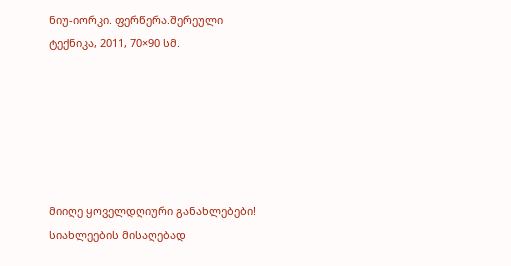ნიუ-იორკი. ფერწერა.შერეული ტექნიკა, 2011, 70×90 სმ.






მიიღე ყოველდღიური განახლებები!
სიახლეების მისაღებად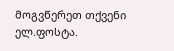მოგვწერეთ თქვენი ელ.ფოსტა.